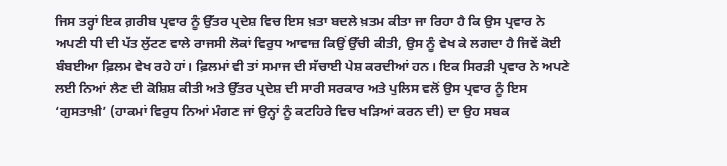ਜਿਸ ਤਰ੍ਹਾਂ ਇਕ ਗ਼ਰੀਬ ਪ੍ਰਵਾਰ ਨੂੰ ਉੱਤਰ ਪ੍ਰਦੇਸ਼ ਵਿਚ ਇਸ ਖ਼ਤਾ ਬਦਲੇ ਖ਼ਤਮ ਕੀਤਾ ਜਾ ਰਿਹਾ ਹੈ ਕਿ ਉਸ ਪ੍ਰਵਾਰ ਨੇ ਅਪਣੀ ਧੀ ਦੀ ਪੱਤ ਲੁੱਟਣ ਵਾਲੇ ਰਾਜਸੀ ਲੋਕਾਂ ਵਿਰੁਧ ਆਵਾਜ਼ ਕਿਉਂ ਉੱਚੀ ਕੀਤੀ, ਉਸ ਨੂੰ ਵੇਖ ਕੇ ਲਗਦਾ ਹੈ ਜਿਵੇਂ ਕੋਈ ਬੰਬਈਆ ਫ਼ਿਲਮ ਵੇਖ ਰਹੇ ਹਾਂ। ਫ਼ਿਲਮਾਂ ਵੀ ਤਾਂ ਸਮਾਜ ਦੀ ਸੱਚਾਈ ਪੇਸ਼ ਕਰਦੀਆਂ ਹਨ। ਇਕ ਸਿਰੜੀ ਪ੍ਰਵਾਰ ਨੇ ਅਪਣੇ ਲਈ ਨਿਆਂ ਲੈਣ ਦੀ ਕੋਸ਼ਿਸ਼ ਕੀਤੀ ਅਤੇ ਉੱਤਰ ਪ੍ਰਦੇਸ਼ ਦੀ ਸਾਰੀ ਸਰਕਾਰ ਅਤੇ ਪੁਲਿਸ ਵਲੋਂ ਉਸ ਪ੍ਰਵਾਰ ਨੂੰ ਇਸ ‘ਗੁਸਤਾਖ਼ੀ’ (ਹਾਕਮਾਂ ਵਿਰੁਧ ਨਿਆਂ ਮੰਗਣ ਜਾਂ ਉਨ੍ਹਾਂ ਨੂੰ ਕਟਹਿਰੇ ਵਿਚ ਖੜਿਆਂ ਕਰਨ ਦੀ) ਦਾ ਉਹ ਸਬਕ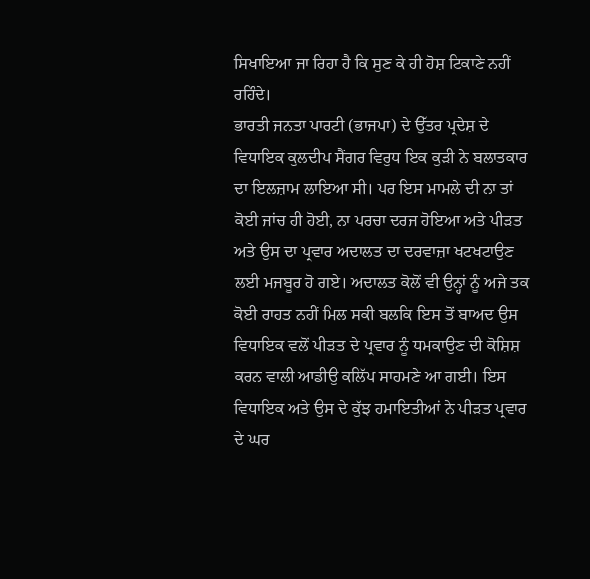ਸਿਖਾਇਆ ਜਾ ਰਿਹਾ ਹੈ ਕਿ ਸੁਣ ਕੇ ਹੀ ਹੋਸ਼ ਟਿਕਾਣੇ ਨਹੀਂ ਰਹਿੰਦੇ।
ਭਾਰਤੀ ਜਨਤਾ ਪਾਰਟੀ (ਭਾਜਪਾ) ਦੇ ਉੱਤਰ ਪ੍ਰਦੇਸ਼ ਦੇ ਵਿਧਾਇਕ ਕੁਲਦੀਪ ਸੈਂਗਰ ਵਿਰੁਧ ਇਕ ਕੁੜੀ ਨੇ ਬਲਾਤਕਾਰ ਦਾ ਇਲਜ਼ਾਮ ਲਾਇਆ ਸੀ। ਪਰ ਇਸ ਮਾਮਲੇ ਦੀ ਨਾ ਤਾਂ ਕੋਈ ਜਾਂਚ ਹੀ ਹੋਈ, ਨਾ ਪਰਚਾ ਦਰਜ ਹੋਇਆ ਅਤੇ ਪੀੜਤ ਅਤੇ ਉਸ ਦਾ ਪ੍ਰਵਾਰ ਅਦਾਲਤ ਦਾ ਦਰਵਾਜ਼ਾ ਖਟਖਟਾਉਣ ਲਈ ਮਜਬੂਰ ਹੋ ਗਏ। ਅਦਾਲਤ ਕੋਲੋਂ ਵੀ ਉਨ੍ਹਾਂ ਨੂੰ ਅਜੇ ਤਕ ਕੋਈ ਰਾਹਤ ਨਹੀਂ ਮਿਲ ਸਕੀ ਬਲਕਿ ਇਸ ਤੋਂ ਬਾਅਦ ਉਸ ਵਿਧਾਇਕ ਵਲੋਂ ਪੀੜਤ ਦੇ ਪ੍ਰਵਾਰ ਨੂੰ ਧਮਕਾਉਣ ਦੀ ਕੋਸ਼ਿਸ਼ ਕਰਨ ਵਾਲੀ ਆਡੀਉ ਕਲਿੱਪ ਸਾਹਮਣੇ ਆ ਗਈ। ਇਸ ਵਿਧਾਇਕ ਅਤੇ ਉਸ ਦੇ ਕੁੱਝ ਹਮਾਇਤੀਆਂ ਨੇ ਪੀੜਤ ਪ੍ਰਵਾਰ ਦੇ ਘਰ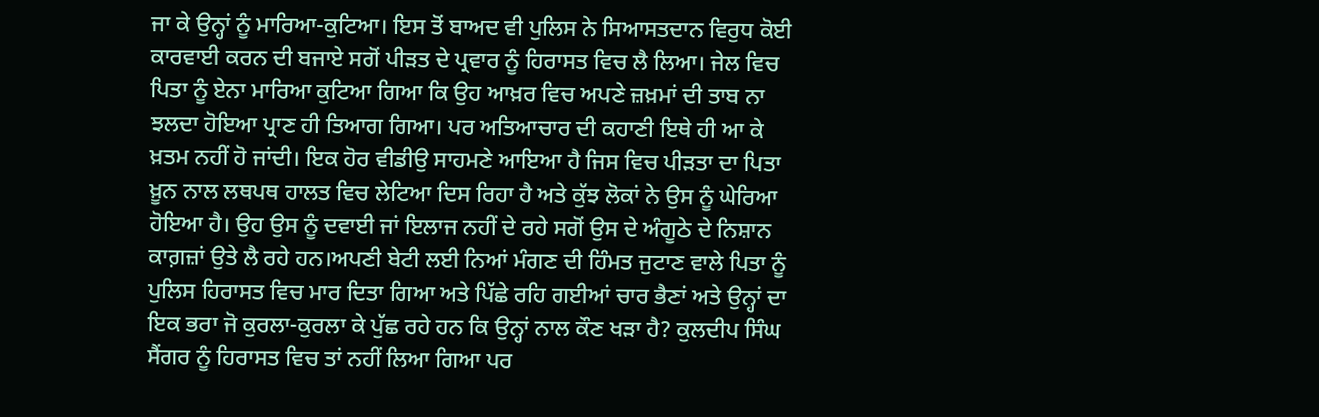ਜਾ ਕੇ ਉਨ੍ਹਾਂ ਨੂੰ ਮਾਰਿਆ-ਕੁਟਿਆ। ਇਸ ਤੋਂ ਬਾਅਦ ਵੀ ਪੁਲਿਸ ਨੇ ਸਿਆਸਤਦਾਨ ਵਿਰੁਧ ਕੋਈ ਕਾਰਵਾਈ ਕਰਨ ਦੀ ਬਜਾਏ ਸਗੋਂ ਪੀੜਤ ਦੇ ਪ੍ਰਵਾਰ ਨੂੰ ਹਿਰਾਸਤ ਵਿਚ ਲੈ ਲਿਆ। ਜੇਲ ਵਿਚ ਪਿਤਾ ਨੂੰ ਏਨਾ ਮਾਰਿਆ ਕੁਟਿਆ ਗਿਆ ਕਿ ਉਹ ਆਖ਼ਰ ਵਿਚ ਅਪਣੇ ਜ਼ਖ਼ਮਾਂ ਦੀ ਤਾਬ ਨਾ ਝਲਦਾ ਹੋਇਆ ਪ੍ਰਾਣ ਹੀ ਤਿਆਗ ਗਿਆ। ਪਰ ਅਤਿਆਚਾਰ ਦੀ ਕਹਾਣੀ ਇਥੇ ਹੀ ਆ ਕੇ ਖ਼ਤਮ ਨਹੀਂ ਹੋ ਜਾਂਦੀ। ਇਕ ਹੋਰ ਵੀਡੀਉ ਸਾਹਮਣੇ ਆਇਆ ਹੈ ਜਿਸ ਵਿਚ ਪੀੜਤਾ ਦਾ ਪਿਤਾ ਖ਼ੂਨ ਨਾਲ ਲਥਪਥ ਹਾਲਤ ਵਿਚ ਲੇਟਿਆ ਦਿਸ ਰਿਹਾ ਹੈ ਅਤੇ ਕੁੱਝ ਲੋਕਾਂ ਨੇ ਉਸ ਨੂੰ ਘੇਰਿਆ ਹੋਇਆ ਹੈ। ਉਹ ਉਸ ਨੂੰ ਦਵਾਈ ਜਾਂ ਇਲਾਜ ਨਹੀਂ ਦੇ ਰਹੇ ਸਗੋਂ ਉਸ ਦੇ ਅੰਗੂਠੇ ਦੇ ਨਿਸ਼ਾਨ ਕਾਗ਼ਜ਼ਾਂ ਉਤੇ ਲੈ ਰਹੇ ਹਨ।ਅਪਣੀ ਬੇਟੀ ਲਈ ਨਿਆਂ ਮੰਗਣ ਦੀ ਹਿੰਮਤ ਜੁਟਾਣ ਵਾਲੇ ਪਿਤਾ ਨੂੰ ਪੁਲਿਸ ਹਿਰਾਸਤ ਵਿਚ ਮਾਰ ਦਿਤਾ ਗਿਆ ਅਤੇ ਪਿੱਛੇ ਰਹਿ ਗਈਆਂ ਚਾਰ ਭੈਣਾਂ ਅਤੇ ਉਨ੍ਹਾਂ ਦਾ ਇਕ ਭਰਾ ਜੋ ਕੁਰਲਾ-ਕੁਰਲਾ ਕੇ ਪੁੱਛ ਰਹੇ ਹਨ ਕਿ ਉਨ੍ਹਾਂ ਨਾਲ ਕੌਣ ਖੜਾ ਹੈ? ਕੁਲਦੀਪ ਸਿੰਘ ਸੈਂਗਰ ਨੂੰ ਹਿਰਾਸਤ ਵਿਚ ਤਾਂ ਨਹੀਂ ਲਿਆ ਗਿਆ ਪਰ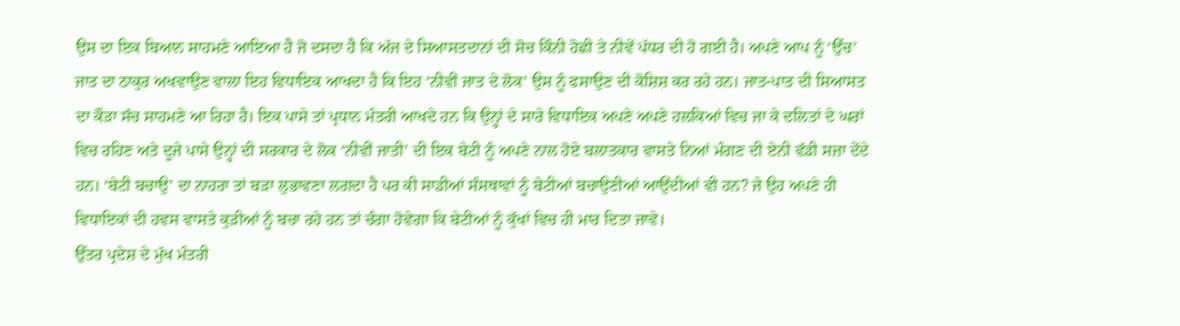ਉਸ ਦਾ ਇਕ ਬਿਆਨ ਸਾਹਮਣੇ ਆਇਆ ਹੈ ਜੋ ਦਸਦਾ ਹੈ ਕਿ ਅੱਜ ਦੇ ਸਿਆਸਤਦਾਨਾਂ ਦੀ ਸੋਚ ਕਿੰਨੀ ਹੋਛੀ ਤੇ ਨੀਵੇਂ ਪੱਧਰ ਦੀ ਹੋ ਗਈ ਹੈ। ਅਪਣੇ ਆਪ ਨੂੰ ‘ਉੱਚ’ ਜਾਤ ਦਾ ਠਾਕੁਰ ਅਖਵਾਉਣ ਵਾਲਾ ਇਹ ਵਿਧਾਇਕ ਆਖਦਾ ਹੈ ਕਿ ਇਹ ‘ਨੀਵੀਂ ਜਾਤ ਦੇ ਲੋਕ’ ਉਸ ਨੂੰ ਫਸਾਉਣ ਦੀ ਕੋਸ਼ਿਸ਼ ਕਰ ਰਹੇ ਹਨ। ਜਾਤ-ਪਾਤ ਦੀ ਸਿਆਸਤ ਦਾ ਕੌੜਾ ਸੱਚ ਸਾਹਮਣੇ ਆ ਰਿਹਾ ਹੈ। ਇਕ ਪਾਸੇ ਤਾਂ ਪ੍ਰਧਾਨ ਮੰਤਰੀ ਆਖਦੇ ਹਨ ਕਿ ਉਨ੍ਹਾਂ ਦੇ ਸਾਰੇ ਵਿਧਾਇਕ ਅਪਣੇ ਅਪਣੇ ਹਲਕਿਆਂ ਵਿਚ ਜਾ ਕੇ ਦਲਿਤਾਂ ਦੇ ਘਰਾਂ ਵਿਚ ਰਹਿਣ ਅਤੇ ਦੂਜੇ ਪਾਸੇ ਉਨ੍ਹਾਂ ਦੀ ਸਰਕਾਰ ਦੇ ਲੋਕ ‘ਨੀਵੀਂ ਜਾਤੀ’ ਦੀ ਇਕ ਬੇਟੀ ਨੂੰ ਅਪਣੇ ਨਾਲ ਹੋਏ ਬਲਾਤਕਾਰ ਵਾਸਤੇ ਨਿਆਂ ਮੰਗਣ ਦੀ ਏਨੀ ਵੱਡੀ ਸਜ਼ਾ ਦੇਂਦੇ ਹਨ। ‘ਬੇਟੀ ਬਚਾਉ’ ਦਾ ਨਾਹਰਾ ਤਾਂ ਬੜਾ ਲੁਭਾਵਣਾ ਲਗਦਾ ਹੈ ਪਰ ਕੀ ਸਾਡੀਆਂ ਸੰਸਥਾਵਾਂ ਨੂੰ ਬੇਟੀਆਂ ਬਚਾਉਣੀਆਂ ਆਉਂਦੀਆਂ ਵੀ ਹਨ? ਜੇ ਉਹ ਅਪਣੇ ਹੀ ਵਿਧਾਇਕਾਂ ਦੀ ਹਵਸ ਵਾਸਤੇ ਕੁੜੀਆਂ ਨੂੰ ਬਚਾ ਰਹੇ ਹਨ ਤਾਂ ਚੰਗਾ ਹੋਵੇਗਾ ਕਿ ਬੇਟੀਆਂ ਨੂੰ ਕੁੱਖਾਂ ਵਿਚ ਹੀ ਮਾਰ ਦਿਤਾ ਜਾਵੇ।
ਉੱਤਰ ਪ੍ਰਦੇਸ਼ ਦੇ ਮੁੱਖ ਮੰਤਰੀ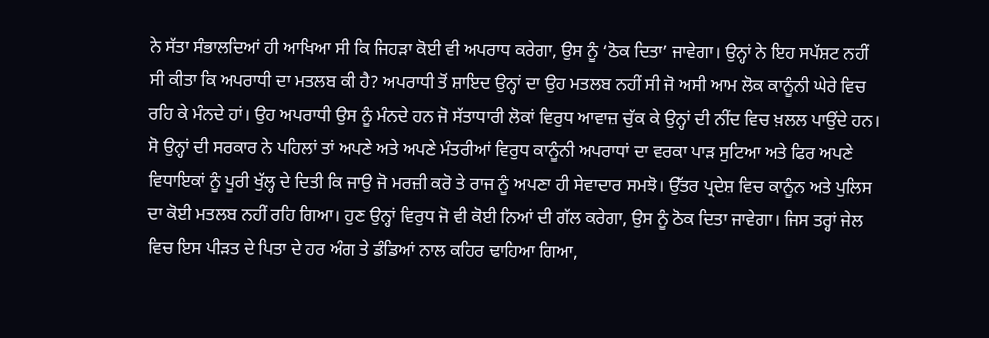ਨੇ ਸੱਤਾ ਸੰਭਾਲਦਿਆਂ ਹੀ ਆਖਿਆ ਸੀ ਕਿ ਜਿਹੜਾ ਕੋਈ ਵੀ ਅਪਰਾਧ ਕਰੇਗਾ, ਉਸ ਨੂੰ ‘ਠੋਕ ਦਿਤਾ’ ਜਾਵੇਗਾ। ਉਨ੍ਹਾਂ ਨੇ ਇਹ ਸਪੱਸ਼ਟ ਨਹੀਂ ਸੀ ਕੀਤਾ ਕਿ ਅਪਰਾਧੀ ਦਾ ਮਤਲਬ ਕੀ ਹੈ? ਅਪਰਾਧੀ ਤੋਂ ਸ਼ਾਇਦ ਉਨ੍ਹਾਂ ਦਾ ਉਹ ਮਤਲਬ ਨਹੀਂ ਸੀ ਜੋ ਅਸੀ ਆਮ ਲੋਕ ਕਾਨੂੰਨੀ ਘੇਰੇ ਵਿਚ ਰਹਿ ਕੇ ਮੰਨਦੇ ਹਾਂ। ਉਹ ਅਪਰਾਧੀ ਉਸ ਨੂੰ ਮੰਨਦੇ ਹਨ ਜੋ ਸੱਤਾਧਾਰੀ ਲੋਕਾਂ ਵਿਰੁਧ ਆਵਾਜ਼ ਚੁੱਕ ਕੇ ਉਨ੍ਹਾਂ ਦੀ ਨੀਂਦ ਵਿਚ ਖ਼ਲਲ ਪਾਉਂਦੇ ਹਨ। ਸੋ ਉਨ੍ਹਾਂ ਦੀ ਸਰਕਾਰ ਨੇ ਪਹਿਲਾਂ ਤਾਂ ਅਪਣੇ ਅਤੇ ਅਪਣੇ ਮੰਤਰੀਆਂ ਵਿਰੁਧ ਕਾਨੂੰਨੀ ਅਪਰਾਧਾਂ ਦਾ ਵਰਕਾ ਪਾੜ ਸੁਟਿਆ ਅਤੇ ਫਿਰ ਅਪਣੇ ਵਿਧਾਇਕਾਂ ਨੂੰ ਪੂਰੀ ਖੁੱਲ੍ਹ ਦੇ ਦਿਤੀ ਕਿ ਜਾਉ ਜੋ ਮਰਜ਼ੀ ਕਰੋ ਤੇ ਰਾਜ ਨੂੰ ਅਪਣਾ ਹੀ ਸੇਵਾਦਾਰ ਸਮਝੋ। ਉੱਤਰ ਪ੍ਰਦੇਸ਼ ਵਿਚ ਕਾਨੂੰਨ ਅਤੇ ਪੁਲਿਸ ਦਾ ਕੋਈ ਮਤਲਬ ਨਹੀਂ ਰਹਿ ਗਿਆ। ਹੁਣ ਉਨ੍ਹਾਂ ਵਿਰੁਧ ਜੋ ਵੀ ਕੋਈ ਨਿਆਂ ਦੀ ਗੱਲ ਕਰੇਗਾ, ਉਸ ਨੂੰ ਠੋਕ ਦਿਤਾ ਜਾਵੇਗਾ। ਜਿਸ ਤਰ੍ਹਾਂ ਜੇਲ ਵਿਚ ਇਸ ਪੀੜਤ ਦੇ ਪਿਤਾ ਦੇ ਹਰ ਅੰਗ ਤੇ ਡੰਡਿਆਂ ਨਾਲ ਕਹਿਰ ਢਾਹਿਆ ਗਿਆ,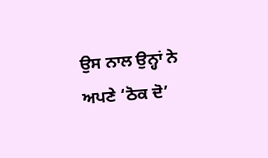ਉਸ ਨਾਲ ਉਨ੍ਹਾਂ ਨੇ ਅਪਣੇ ‘ਠੋਕ ਦੋ’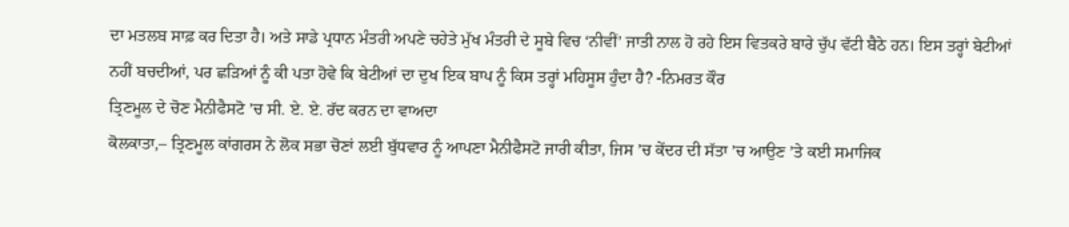ਦਾ ਮਤਲਬ ਸਾਫ਼ ਕਰ ਦਿਤਾ ਹੈ। ਅਤੇ ਸਾਡੇ ਪ੍ਰਧਾਨ ਮੰਤਰੀ ਅਪਣੇ ਚਹੇਤੇ ਮੁੱਖ ਮੰਤਰੀ ਦੇ ਸੂਬੇ ਵਿਚ ‘ਨੀਵੀਂ’ ਜਾਤੀ ਨਾਲ ਹੋ ਰਹੇ ਇਸ ਵਿਤਕਰੇ ਬਾਰੇ ਚੁੱਪ ਵੱਟੀ ਬੈਠੇ ਹਨ। ਇਸ ਤਰ੍ਹਾਂ ਬੇਟੀਆਂ ਨਹੀਂ ਬਚਦੀਆਂ, ਪਰ ਛੜਿਆਂ ਨੂੰ ਕੀ ਪਤਾ ਹੋਵੇ ਕਿ ਬੇਟੀਆਂ ਦਾ ਦੁਖ ਇਕ ਬਾਪ ਨੂੰ ਕਿਸ ਤਰ੍ਹਾਂ ਮਹਿਸੂਸ ਹੁੰਦਾ ਹੈ? -ਨਿਮਰਤ ਕੌਰ
ਤ੍ਰਿਣਮੂਲ ਦੇ ਚੋਣ ਮੈਨੀਫੈਸਟੋ ’ਚ ਸੀ. ਏ. ਏ. ਰੱਦ ਕਰਨ ਦਾ ਵਾਅਦਾ
ਕੋਲਕਾਤਾ,– ਤ੍ਰਿਣਮੂਲ ਕਾਂਗਰਸ ਨੇ ਲੋਕ ਸਭਾ ਚੋਣਾਂ ਲਈ ਬੁੱਧਵਾਰ ਨੂੰ ਆਪਣਾ ਮੈਨੀਫੈਸਟੋ ਜਾਰੀ ਕੀਤਾ, ਜਿਸ ’ਚ ਕੇਂਦਰ ਦੀ ਸੱਤਾ ’ਚ ਆਉਣ ’ਤੇ ਕਈ ਸਮਾਜਿਕ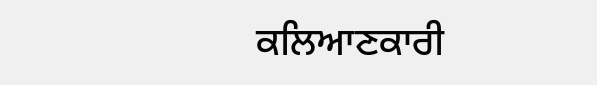ਕਲਿਆਣਕਾਰੀ